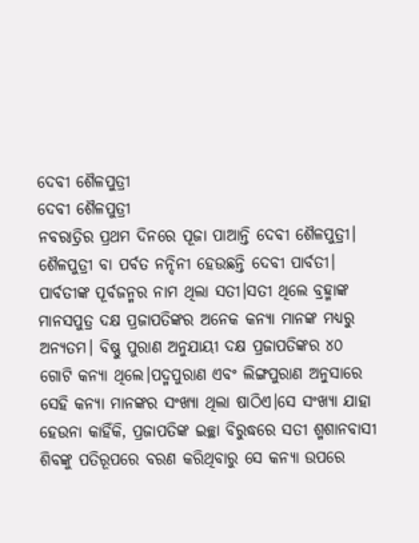ଦେବୀ ଶୈଳପୁତ୍ରୀ
ଦେବୀ ଶୈଳପୁତ୍ରୀ
ନବରାତ୍ରିର ପ୍ରଥମ ଦିନରେ ପୂଜା ପାଆନ୍ତି ଦେବୀ ଶୈଳପୁତ୍ରୀ। ଶୈଳପୁତ୍ରୀ ବା ପର୍ବତ ନନ୍ଦିନୀ ହେଉଛନ୍ତି ଦେବୀ ପାର୍ବତୀ। ପାର୍ବତୀଙ୍କ ପୂର୍ବଜନ୍ମର ନାମ ଥିଲା ସତୀ।ସତୀ ଥିଲେ ବ୍ରହ୍ମାଙ୍କ ମାନସପୁତ୍ର ଦକ୍ଷ ପ୍ରଜାପତିଙ୍କର ଅନେକ କନ୍ୟା ମାନଙ୍କ ମଧ୍ୟରୁ ଅନ୍ୟତମ। ବିଷ୍ଣୁ ପୁରାଣ ଅନୁଯାୟୀ ଦକ୍ଷ ପ୍ରଜାପତିଙ୍କର ୪୦ ଗୋଟି କନ୍ୟା ଥିଲେ।ପଦ୍ମପୁରାଣ ଏବଂ ଲିଙ୍ଗପୁରାଣ ଅନୁସାରେ ସେହି କନ୍ୟା ମାନଙ୍କର ସଂଖ୍ୟା ଥିଲା ଷାଠିଏ।ସେ ସଂଖ୍ୟା ଯାହା ହେଉନା କାହିଁକି, ପ୍ରଜାପତିଙ୍କ ଇଚ୍ଛା ବିରୁଦ୍ଧରେ ସତୀ ଶ୍ମଶାନବାସୀ ଶିବଙ୍କୁ ପତିରୂପରେ ବରଣ କରିଥିବାରୁ ସେ କନ୍ୟା ଉପରେ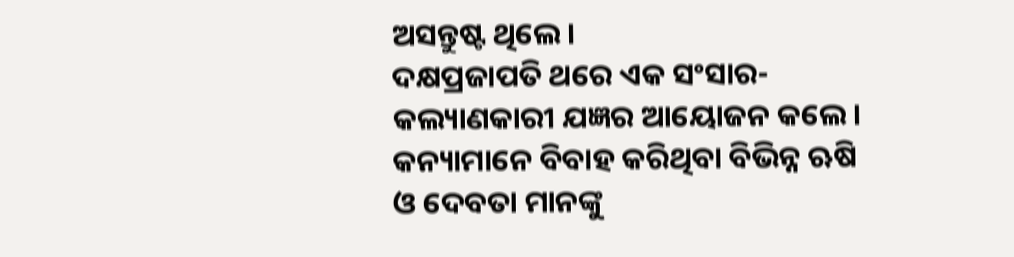ଅସନ୍ତୁଷ୍ଟ ଥିଲେ।
ଦକ୍ଷପ୍ରଜାପତି ଥରେ ଏକ ସଂସାର-କଲ୍ୟାଣକାରୀ ଯଜ୍ଞର ଆୟୋଜନ କଲେ। କନ୍ୟାମାନେ ବିବାହ କରିଥିବା ବିଭିନ୍ନ ଋଷି ଓ ଦେବତା ମାନଙ୍କୁ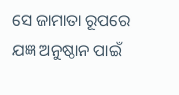ସେ ଜାମାତା ରୂପରେ ଯଜ୍ଞ ଅନୁଷ୍ଠାନ ପାଇଁ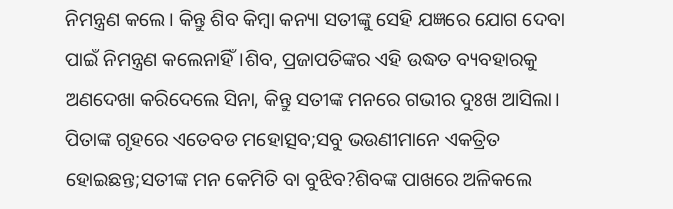ନିମନ୍ତ୍ରଣ କଲେ। କିନ୍ତୁ ଶିବ କିମ୍ବା କନ୍ୟା ସତୀଙ୍କୁ ସେହି ଯଜ୍ଞରେ ଯୋଗ ଦେବା ପାଇଁ ନିମନ୍ତ୍ରଣ କଲେନାହିଁ।ଶିବ, ପ୍ରଜାପତିଙ୍କର ଏହି ଉଦ୍ଧତ ବ୍ୟବହାରକୁ ଅଣଦେଖା କରିଦେଲେ ସିନା, କିନ୍ତୁ ସତୀଙ୍କ ମନରେ ଗଭୀର ଦୁଃଖ ଆସିଲା। ପିତାଙ୍କ ଗୃହରେ ଏତେବଡ ମହୋତ୍ସବ;ସବୁ ଭଉଣୀମାନେ ଏକତ୍ରିତ ହୋଇଛନ୍ତ;ସତୀଙ୍କ ମନ କେମିତି ବା ବୁଝିବ?ଶିବଙ୍କ ପାଖରେ ଅଳିକଲେ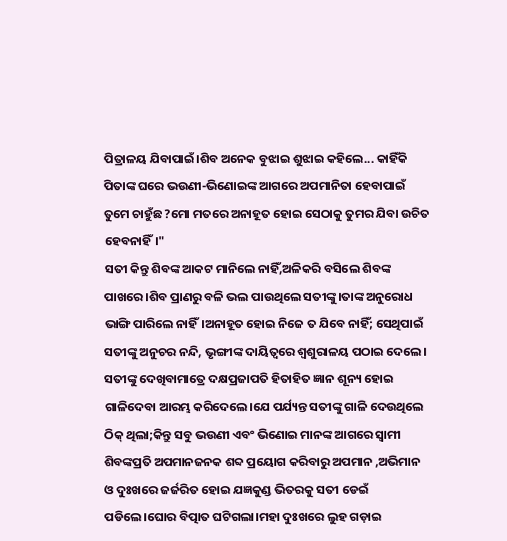ପିତ୍ରାଳୟ ଯିବାପାଇଁ।ଶିବ ଅନେକ ବୁଝାଇ ଶୁଝାଇ କହିଲେ... କାହିଁକି ପିତାଙ୍କ ଘରେ ଭଉଣୀ-ଭିଣୋଇଙ୍କ ଆଗରେ ଅପମାନିତା ହେବାପାଇଁ ତୁମେ ଚାହୁଁଛ ?ମୋ ମତରେ ଅନାହୂତ ହୋଇ ସେଠାକୁ ତୁମର ଯିବା ଉଚିତ ହେବନାହିଁ।"
ସତୀ କିନ୍ତୁ ଶିବଙ୍କ ଆକଟ ମାନିଲେ ନାହିଁ,ଅଳିକରି ବସିଲେ ଶିବଙ୍କ ପାଖରେ।ଶିବ ପ୍ରାଣରୁ ବଳି ଭଲ ପାଉଥିଲେ ସତୀଙ୍କୁ।ତାଙ୍କ ଅନୁରୋଧ ଭାଙ୍ଗି ପାରିଲେ ନାହିଁ।ଅନାହୂତ ହୋଇ ନିଜେ ତ ଯିବେ ନାହିଁ; ସେଥିପାଇଁ ସତୀଙ୍କୁ ଅନୁଚର ନନ୍ଦି, ଭୃଙ୍ଗୀଙ୍କ ଦାୟିତ୍ଵରେ ଶ୍ବଶୁରାଳୟ ପଠାଇ ଦେଲେ।
ସତୀଙ୍କୁ ଦେଖିବାମାତ୍ରେ ଦକ୍ଷପ୍ରଜାପତି ହିତାହିତ ଜ୍ଞାନ ଶୂନ୍ୟ ହୋଇ ଗାଳିଦେବା ଆରମ୍ଭ କରିଦେଲେ।ଯେ ପର୍ଯ୍ୟନ୍ତ ସତୀଙ୍କୁ ଗାଳି ଦେଉଥିଲେ ଠିକ୍ ଥିଲା;କିନ୍ତୁ ସବୁ ଭଉଣୀ ଏବଂ ଭିଣୋଇ ମାନଙ୍କ ଆଗରେ ସ୍ବାମୀ ଶିବଙ୍କପ୍ରତି ଅପମାନଜନକ ଶବ୍ଦ ପ୍ରୟୋଗ କରିବାରୁ ଅପମାନ ,ଅଭିମାନ ଓ ଦୁଃଖରେ ଜର୍ଜରିତ ହୋଇ ଯଜ୍ଞକୁଣ୍ଡ ଭିତରକୁ ସତୀ ଡେଇଁ ପଡିଲେ।ଘୋର ବିତ୍ପାତ ଘଟିଗଲା।ମହା ଦୁଃଖରେ ଲୁହ ଗଡ଼ାଇ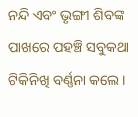ନନ୍ଦି ଏବଂ ଭୃଙ୍ଗୀ ଶିବଙ୍କ ପାଖରେ ପହଞ୍ଚି ସବୁକଥା ଟିକିନିଖି ବର୍ଣ୍ଣନା କଲେ।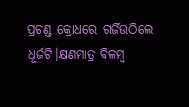ପ୍ରଚଣ୍ଡ କ୍ରୋଧରେ ଗର୍ଜିଉଠିଲେ ଧୂର୍ଜଟି।କ୍ଷଣମାତ୍ର ବିଳମ୍ବ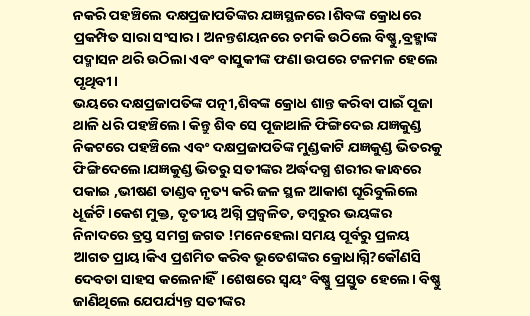ନକରି ପହଞ୍ଚିଲେ ଦକ୍ଷପ୍ରଜାପତିଙ୍କର ଯଜ୍ଞସ୍ଥଳରେ।ଶିବଙ୍କ କ୍ରୋଧରେ ପ୍ରକମ୍ପିତ ସାରା ସଂସାର। ଅନନ୍ତଶୟନରେ ଚମକି ଉଠିଲେ ବିଷ୍ଣୁ,ବ୍ରହ୍ମାଙ୍କ ପଦ୍ମାସନ ଥରି ଉଠିଲା ଏବଂ ବାସୁକୀଙ୍କ ଫଣା ଉପରେ ଟଳମଳ ହେଲେ ପୃଥିବୀ।
ଭୟରେ ଦକ୍ଷପ୍ରଜାପତିଙ୍କ ପତ୍ନୀ,ଶିବଙ୍କ କ୍ରୋଧ ଶାନ୍ତ କରିବା ପାଇଁ ପୂଜା ଥାଳି ଧରି ପହଞ୍ଚିଲେ। କିନ୍ତୁ ଶିବ ସେ ପୂଜାଥାଳି ଫିଙ୍ଗିଦେଇ ଯଜ୍ଞକୁଣ୍ଡ ନିକଟରେ ପହଞ୍ଚିଲେ ଏବଂ ଦକ୍ଷପ୍ରଜାପତିଙ୍କ ମୁଣ୍ଡକାଟି ଯଜ୍ଞକୁଣ୍ଡ ଭିତରକୁ ଫିଙ୍ଗିଦେଲେ।ଯଜ୍ଞକୁଣ୍ଡ ଭିତରୁ ସତୀଙ୍କର ଅର୍ଦ୍ଧଦଗ୍ଧ ଶରୀର କାନ୍ଧରେ ପକାଇ ,ଭୀଷଣ ତାଣ୍ଡବ ନୃତ୍ୟ କରି ଜଳ ସ୍ଥଳ ଆକାଶ ଘୂରିବୁଲିଲେ ଧୂର୍ଜଟି।କେଶ ମୁକ୍ତ, ତୃତୀୟ ଅଗ୍ନି ପ୍ରଜ୍ବଳିତ, ଡମ୍ବରୁର ଭୟଙ୍କର ନିନାଦରେ ତ୍ରସ୍ତ ସମଗ୍ର ଜଗତ !ମନେହେଲା ସମୟ ପୂର୍ବରୁ ପ୍ରଳୟ ଆଗତ ପ୍ରାୟ।କିଏ ପ୍ରଶମିତ କରିବ ଭୂତେଶଙ୍କର କ୍ରୋଧାଗ୍ନି?କୌଣସି ଦେବତା ସାହସ କଲେନାହିଁ।ଶେଷରେ ସ୍ବୟଂ ବିଷ୍ଣୁ ପ୍ରସ୍ତୁତ ହେଲେ। ବିଷ୍ଣୁ ଜାଣିଥିଲେ ଯେପର୍ଯ୍ୟନ୍ତ ସତୀଙ୍କର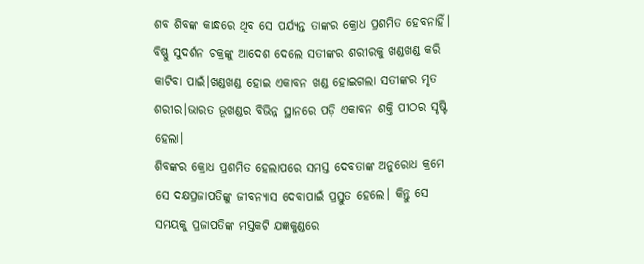ଶବ ଶିବଙ୍କ କାନ୍ଧରେ ଥିବ ସେ ପର୍ଯ୍ୟନ୍ତ ତାଙ୍କର କ୍ରୋଧ ପ୍ରଶମିତ ହେବନାହିଁ। ବିଷ୍ଣୁ ସୁଦର୍ଶନ ଚକ୍ରଙ୍କୁ ଆଦେଶ ଦେଲେ ସତୀଙ୍କର ଶରୀରକୁ ଖଣ୍ଡଖଣ୍ଡ କରି କାଟିବା ପାଇଁ।ଖଣ୍ଡଖଣ୍ଡ ହୋଇ ଏକାବନ ଖଣ୍ଡ ହୋଇଗଲା ସତୀଙ୍କର ମୃତ ଶରୀର।ଭାରତ ଭୂଖଣ୍ଡର ବିଭିନ୍ନ ସ୍ଥାନରେ ପଡ଼ି ଏକାବନ ଶକ୍ତି ପୀଠର ସୃଷ୍ଟି ହେଲା।
ଶିବଙ୍କର କ୍ରୋଧ ପ୍ରଶମିତ ହେଲାପରେ ସମସ୍ତ ଦେବତାଙ୍କ ଅନୁରୋଧ କ୍ରମେ ସେ ଦକ୍ଷପ୍ରଜାପତିଙ୍କୁ ଜୀବନ୍ୟାସ ଦେବାପାଇଁ ପ୍ରସ୍ତୁତ ହେଲେ। କିନ୍ତୁ ସେ ସମୟକୁ ପ୍ରଜାପତିଙ୍କ ମସ୍ତକଟି ଯଜ୍ଞକୁଣ୍ଡରେ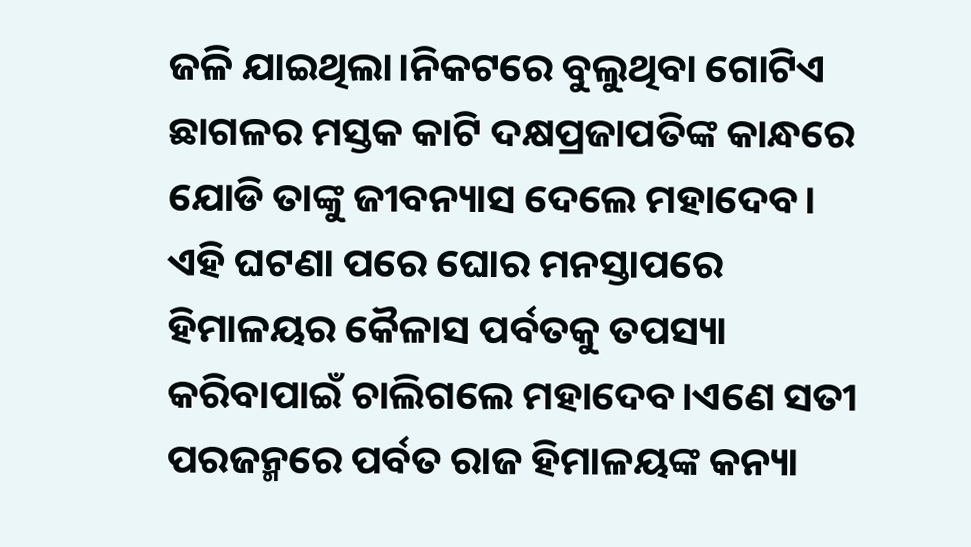ଜଳି ଯାଇଥିଲା।ନିକଟରେ ବୁଲୁଥିବା ଗୋଟିଏ ଛାଗଳର ମସ୍ତକ କାଟି ଦକ୍ଷପ୍ରଜାପତିଙ୍କ କାନ୍ଧରେ ଯୋଡି ତାଙ୍କୁ ଜୀବନ୍ୟାସ ଦେଲେ ମହାଦେବ। ଏହି ଘଟଣା ପରେ ଘୋର ମନସ୍ତାପରେ ହିମାଳୟର କୈଳାସ ପର୍ବତକୁ ତପସ୍ୟା କରିବାପାଇଁ ଚାଲିଗଲେ ମହାଦେବ।ଏଣେ ସତୀ ପରଜନ୍ମରେ ପର୍ବତ ରାଜ ହିମାଳୟଙ୍କ କନ୍ୟା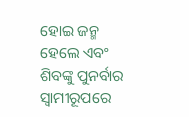ହୋଇ ଜନ୍ମ ହେଲେ ଏବଂ ଶିବଙ୍କୁ ପୁନର୍ବାର ସ୍ବାମୀରୂପରେ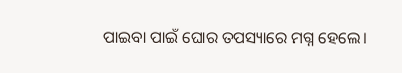ପାଇବା ପାଇଁ ଘୋର ତପସ୍ୟାରେ ମଗ୍ନ ହେଲେ।